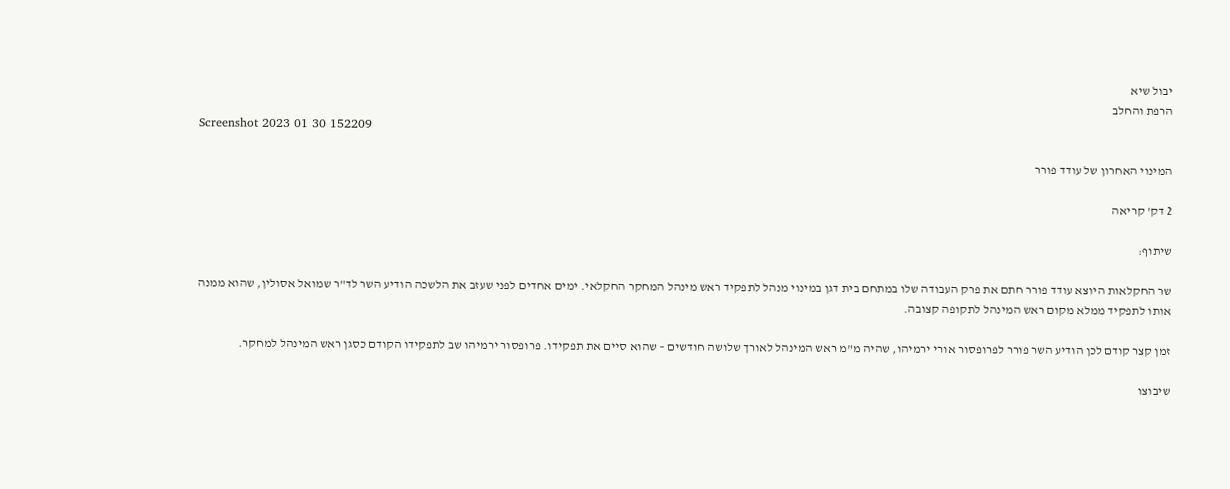יבול שיא
הרפת והחלב
Screenshot 2023 01 30 152209

המינוי האחרון של עודד פורר

2 דק' קריאה

שיתוף:

שר החקלאות היוצא עודד פורר חתם את פרק העבודה שלו במתחם בית דגן במינוי מנהל לתפקיד ראש מינהל המחקר החקלאי. ימים אחדים לפני שעזב את הלשכה הודיע השר לד"ר שמואל אסולין, שהוא ממנה אותו לתפקיד ממלא מקום ראש המינהל לתקופה קצובה.

זמן קצר קודם לכן הודיע השר פורר לפרופסור אורי ירמיהו, שהיה מ"מ ראש המינהל לאורך שלושה חודשים – שהוא סיים את תפקידו. פרופסור ירמיהו שב לתפקידו הקודם כסגן ראש המינהל למחקר.

שיבוצו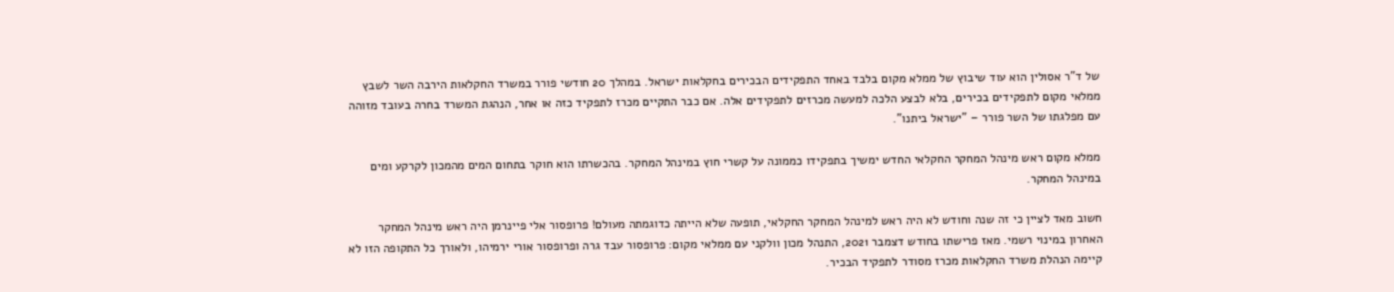של ד"ר אסולין הוא עוד שיבוץ של ממלא מקום בלבד באחד התפקידים הבכירים בחקלאות ישראל. במהלך 20 חודשי פורר במשרד החקלאות הירבה השר לשבץ ממלאי מקום לתפקידים בכירים, בלא לבצע הלכה למעשה מכרזים לתפקידים אלה. אם כבר התקיים מכרז לתפקיד כזה או אחר, הנהגת המשרד בחרה בעובד מזוהה עם מפלגתו של השר פורר – "ישראל ביתנו".

ממלא מקום ראש מינהל המחקר החקלאי החדש ימשיך בתפקידו כממונה על קשרי חוץ במינהל המחקר. בהכשרתו הוא חוקר בתחום המים מהמכון לקרקע ומים במינהל המחקר.

חשוב מאד לציין כי זה שנה וחודש לא היה ראש למינהל המחקר החקלאי, תופעה שלא הייתה כדוגמתה מעולם! פרופסור אלי פיינרמן היה ראש מינהל המחקר האחרון במינוי רשמי. מאז פרישתו בחודש דצמבר 2021, התנהל מכון וולקני עם ממלאי מקום: פרופסור עבד גרה ופרופסור אורי ירמיהו, ולאורך כל התקופה הזו לא קיימה הנהלת משרד החקלאות מכרז מסודר לתפקיד הבכיר.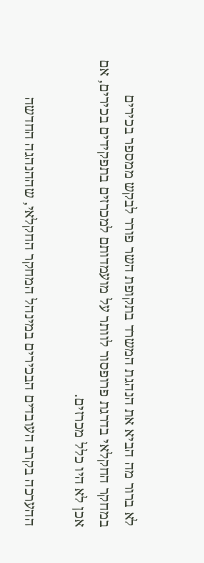לא ברור מה הביא את הנהגת המשרד בתקופת השר פורר לבקש ממספר בכירים במחקר החקלאי בדרגת פרופסור לוותר על מועמדותם למכרזים בתפקידים בכירים, אם אכן לא היו כלל מכרזים.

ההערכה בקרב העובדים הבכירים במינהל המחקר החקלאי, שההנהגה החדשה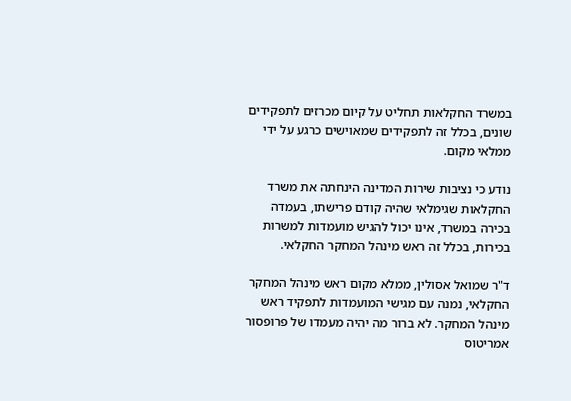במשרד החקלאות תחליט על קיום מכרזים לתפקידים שונים, בכלל זה לתפקידים שמאוישים כרגע על ידי ממלאי מקום.

נודע כי נציבות שירות המדינה הינחתה את משרד החקלאות שגימלאי שהיה קודם פרישתו, בעמדה בכירה במשרד, אינו יכול להגיש מועמדות למשרות בכירות, בכלל זה ראש מינהל המחקר החקלאי.

ד"ר שמואל אסולין, ממלא מקום ראש מינהל המחקר החקלאי, נמנה עם מגישי המועמדות לתפקיד ראש מינהל המחקר. לא ברור מה יהיה מעמדו של פרופסור אמריטוס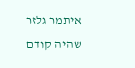איתמר גלזר שהיה קודם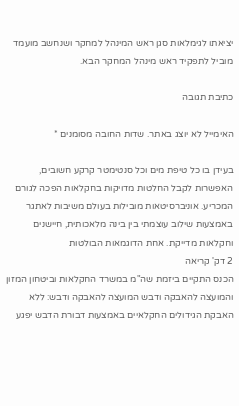יציאתו לגימלאות סגן ראש המינהל למחקר ושנחשב מועמד מוביל לתפקיד ראש מינהל המחקר הבא.

כתיבת תגובה

האימייל לא יוצג באתר. שדות החובה מסומנים *

בעידן בו כל טיפת מים וכל סנטימטר קרקע חשובים, האפשרות לקבל החלטות מדויקות בחקלאות הפכה לגורם המכריע. אוניברסיטאות מובילות בעולם משיבות לאתגר באמצעות שילוב עוצמתי בין בינה מלאכותית, חיישנים וחקלאות מדייקת. אחת הדוגמאות הבולטות
2 דק' קריאה
הכנס התקיים ביזמת שה"מ במשרד החקלאות וביטחון המזון והמועצה להאבקה ודבש המועצה להאבקה ודבש: ללא האבקת הגידולים החקלאיים באמצעות דבורת הדבש יפגע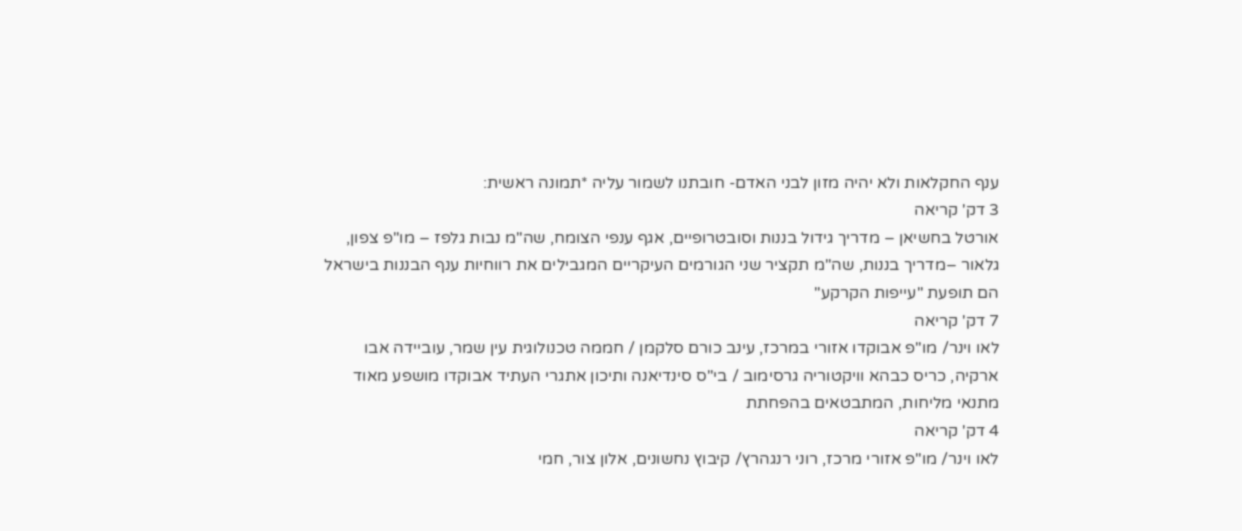ענף החקלאות ולא יהיה מזון לבני האדם- חובתנו לשמור עליה *תמונה ראשית:
3 דק' קריאה
אורטל בחשיאן – מדריך גידול בננות וסובטרופיים, אגף ענפי הצומח, שה"מ נבות גלפז – מו"פ צפון, גלאור –מדריך בננות, שה"מ תקציר שני הגורמים העיקריים המגבילים את רווחיות ענף הבננות בישראל הם תופעת "עייפות הקרקע"
7 דק' קריאה
לאו וינר/ מו"פ אבוקדו אזורי במרכז, עינב כורם סלקמן / חממה טכנולוגית עין שמר, עוביידה אבו ארקיה, כריס כבהא וויקטוריה גרסימוב / בי"ס סינדיאנה ותיכון אתגרי העתיד אבוקדו מושפע מאוד מתנאי מליחות, המתבטאים בהפחתת
4 דק' קריאה
לאו וינר/ מו"פ אזורי מרכז, רוני רנגהרץ/ קיבוץ נחשונים, אלון צור, חמי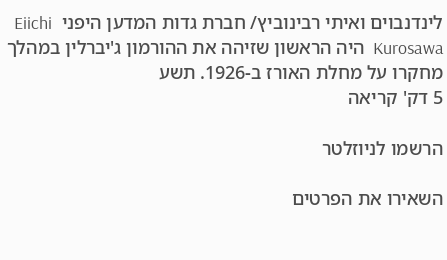לינדנבוים ואיתי רבינוביץ/ חברת גדות המדען היפני  Eiichi Kurosawa  היה הראשון שזיהה את ההורמון ג'יברלין במהלך מחקרו על מחלת האורז ב-1926. תשע
5 דק' קריאה

הרשמו לניוזלטר

השאירו את הפרטים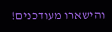והישארו מעודכנים!